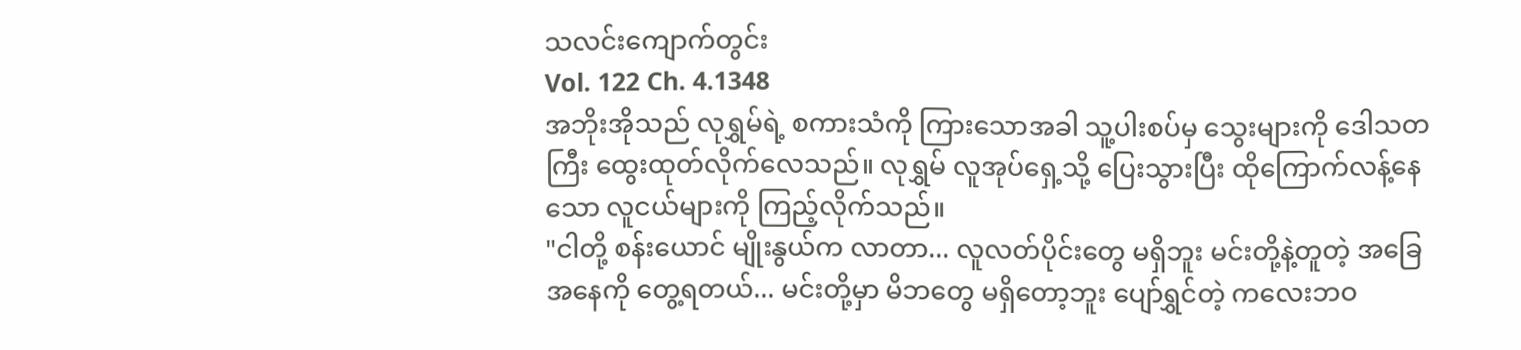သလင်းကျောက်တွင်း
Vol. 122 Ch. 4.1348
အဘိုးအိုသည် လုရွှမ်ရဲ့ စကားသံကို ကြားသောအခါ သူ့ပါးစပ်မှ သွေးများကို ဒေါသတကြီး ထွေးထုတ်လိုက်လေသည်။ လုရွှမ် လူအုပ်ရှေ့သို့ ပြေးသွားပြီး ထိုကြောက်လန့်နေသော လူငယ်များကို ကြည့်လိုက်သည်။
"ငါတို့ စန်းယောင် မျိုးနွယ်က လာတာ... လူလတ်ပိုင်းတွေ မရှိဘူး မင်းတို့နဲ့တူတဲ့ အခြေအနေကို တွေ့ရတယ်... မင်းတို့မှာ မိဘတွေ မရှိတော့ဘူး ပျော်ရွှင်တဲ့ ကလေးဘဝ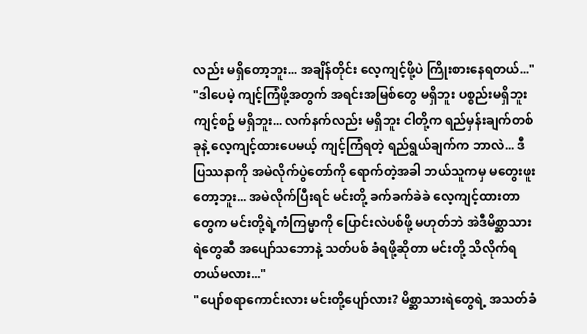လည်း မရှိတော့ဘူး... အချိန်တိုင်း လေ့ကျင့်ဖို့ပဲ ကြိုးစားနေရတယ်..."
"ဒါပေမဲ့ ကျင့်ကြံဖို့အတွက် အရင်းအမြစ်တွေ မရှိဘူး ပစ္စည်းမရှိဘူး ကျင့်စဥ် မရှိဘူး... လက်နက်လည်း မရှိဘူး ငါတို့က ရည်မှန်းချက်တစ်ခုနဲ့ လေ့ကျင့်ထားပေမယ့် ကျင့်ကြံရတဲ့ ရည်ရွယ်ချက်က ဘာလဲ... ဒီပြဿနာကို အမဲလိုက်ပွဲတော်ကို ရောက်တဲ့အခါ ဘယ်သူကမှ မတွေးဖူးတော့ဘူး... အမဲလိုက်ပြီးရင် မင်းတို့ ခက်ခက်ခဲခဲ လေ့ကျင့်ထားတာတွေက မင်းတို့ရဲ့ကံကြမ္မာကို ပြောင်းလဲပစ်ဖို့ မဟုတ်ဘဲ အဲဒီမိစ္ဆာသားရဲတွေဆီ အပျော်သဘောနဲ့ သတ်ပစ် ခံရဖို့ဆိုတာ မင်းတို့ သိလိုက်ရတယ်မလား..."
"ပျော်စရာကောင်းလား မင်းတို့ပျော်လား? မိစ္ဆာသားရဲတွေရဲ့ အသတ်ခံ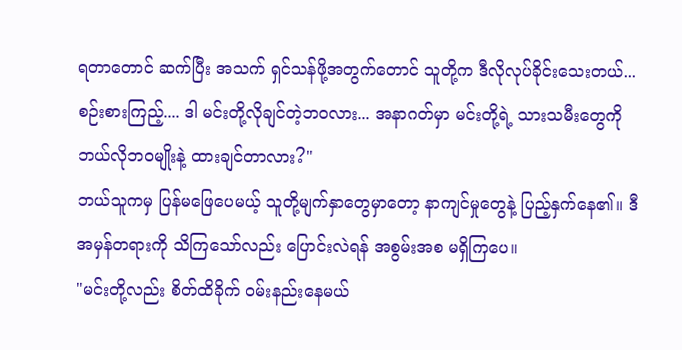ရတာတောင် ဆက်ပြီး အသက် ရှင်သန်ဖို့အတွက်တောင် သူတို့က ဒီလိုလုပ်ခိုင်းသေးတယ်... စဉ်းစားကြည့်.... ဒါ မင်းတို့လိုချင်တဲ့ဘဝလား... အနာဂတ်မှာ မင်းတို့ရဲ့ သားသမီးတွေကို ဘယ်လိုဘဝမျိုးနဲ့ ထားချင်တာလား?"
ဘယ်သူကမှ ပြန်မဖြေပေမယ့် သူတို့မျက်နှာတွေမှာတော့ နာကျင်မှုတွေနဲ့ ပြည့်နှက်နေ၏။ ဒီအမှန်တရားကို သိကြသော်လည်း ပြောင်းလဲရန် အစွမ်းအစ မရှိကြပေ။
"မင်းတို့လည်း စိတ်ထိခိုက် ဝမ်းနည်းနေမယ်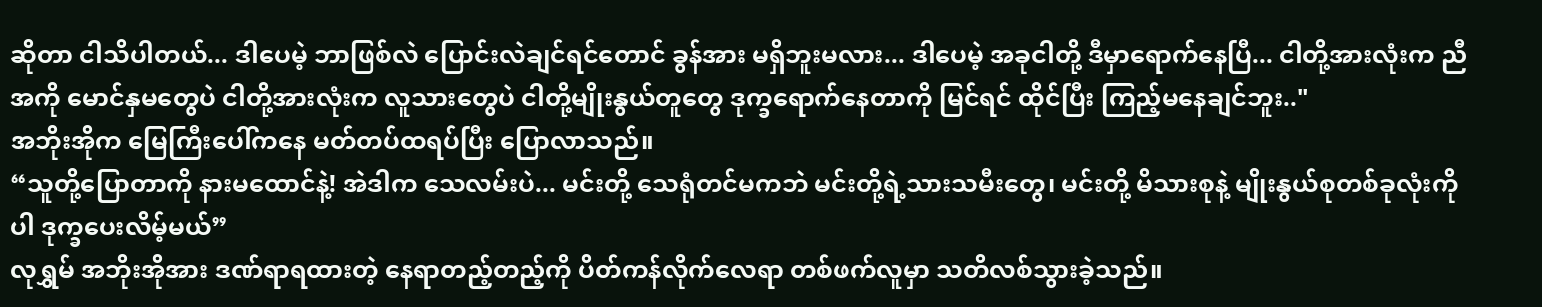ဆိုတာ ငါသိပါတယ်... ဒါပေမဲ့ ဘာဖြစ်လဲ ပြောင်းလဲချင်ရင်တောင် ခွန်အား မရှိဘူးမလား... ဒါပေမဲ့ အခုငါတို့ ဒီမှာရောက်နေပြီ... ငါတို့အားလုံးက ညီအကို မောင်နှမတွေပဲ ငါတို့အားလုံးက လူသားတွေပဲ ငါတို့မျိုးနွယ်တူတွေ ဒုက္ခရောက်နေတာကို မြင်ရင် ထိုင်ပြီး ကြည့်မနေချင်ဘူး.."
အဘိုးအိုက မြေကြီးပေါ်ကနေ မတ်တပ်ထရပ်ပြီး ပြောလာသည်။
“သူတို့ပြောတာကို နားမထောင်နဲ့! အဲဒါက သေလမ်းပဲ... မင်းတို့ သေရုံတင်မကဘဲ မင်းတို့ရဲ့သားသမီးတွေ၊ မင်းတို့ မိသားစုနဲ့ မျိုးနွယ်စုတစ်ခုလုံးကိုပါ ဒုက္ခပေးလိမ့်မယ်”
လုရွှမ် အဘိုးအိုအား ဒဏ်ရာရထားတဲ့ နေရာတည့်တည့်ကို ပိတ်ကန်လိုက်လေရာ တစ်ဖက်လူမှာ သတိလစ်သွားခဲ့သည်။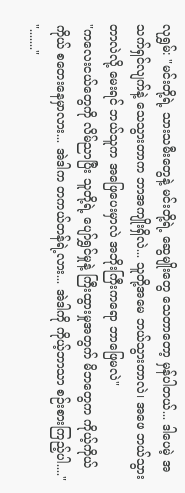လုရွှမ်: "မင်းတို့ရဲ့ သားသမီးတွေနဲ့ မင်းတို့ရဲ့ ဆွေမျိုးတွေ သေတာတော့ မှန်ပါတယ်... ဒါပေမဲ့ အသက်ရှင်လျက်နဲ့ သေသွားတာက ဘာအကျိုးရှိလဲ... သူတို့အမေ ဘယ်သွားတာလဲ၊ အဖေ ဘယ်သွားတာလဲလို့ မေးရင် ဘယ်သူက အဖြေပေးမှာလဲ အဘိုးကြီးကရော ဘာဖြေမလဲ"
"ကလေးငယ်တွေကို လိမ်ညာပြီး သူတို့ရဲ့ ပျော်ရွှင်မှုနဲ့ ကြီးထွားမှုအတွက် မိဘတွေက ကိုယ့်ကိုယ်ကိုယ် စတေးနေမှာလား... အဲဒါက တကယ်တန်ရဲ့လား... အဲဒါကို ကိုယ့်ဘာသာ စဉ်းစားကြည့်ပါ...."
"......."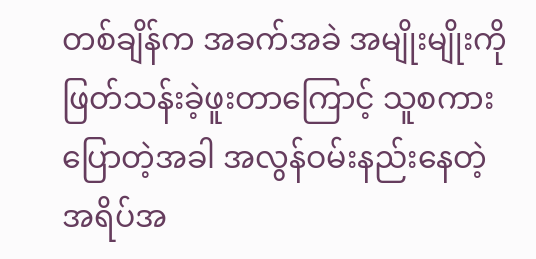တစ်ချိန်က အခက်အခဲ အမျိုးမျိုးကို ဖြတ်သန်းခဲ့ဖူးတာကြောင့် သူစကားပြောတဲ့အခါ အလွန်ဝမ်းနည်းနေတဲ့ အရိပ်အ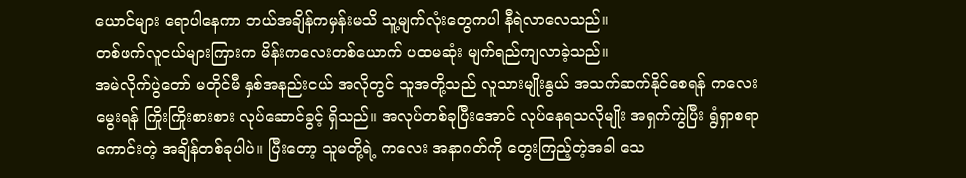ယောင်များ ရောပါနေကာ ဘယ်အချိန်ကမှန်းမသိ သူ့မျက်လုံးတွေကပါ နီရဲလာလေသည်။
တစ်ဖက်လူငယ်များကြားက မိန်းကလေးတစ်ယောက် ပထမဆုံး မျက်ရည်ကျလာခဲ့သည်။
အမဲလိုက်ပွဲတော် မတိုင်မီ နှစ်အနည်းငယ် အလိုတွင် သူအတို့သည် လူသားမျိုးနွယ် အသက်ဆက်နိုင်စေရန် ကလေးမွေးရန် ကြိုးကြိုးစားစား လုပ်ဆောင်ခွင့် ရှိသည်။ အလုပ်တစ်ခုပြီးအောင် လုပ်နေရသလိုမျိုး အရှက်ကွဲပြီး ရွံရှာစရာကောင်းတဲ့ အချိန်တစ်ခုပါပဲ။ ပြီးတော့ သူမတို့ရဲ့ ကလေး အနာဂတ်ကို တွေးကြည့်တဲ့အခါ သေ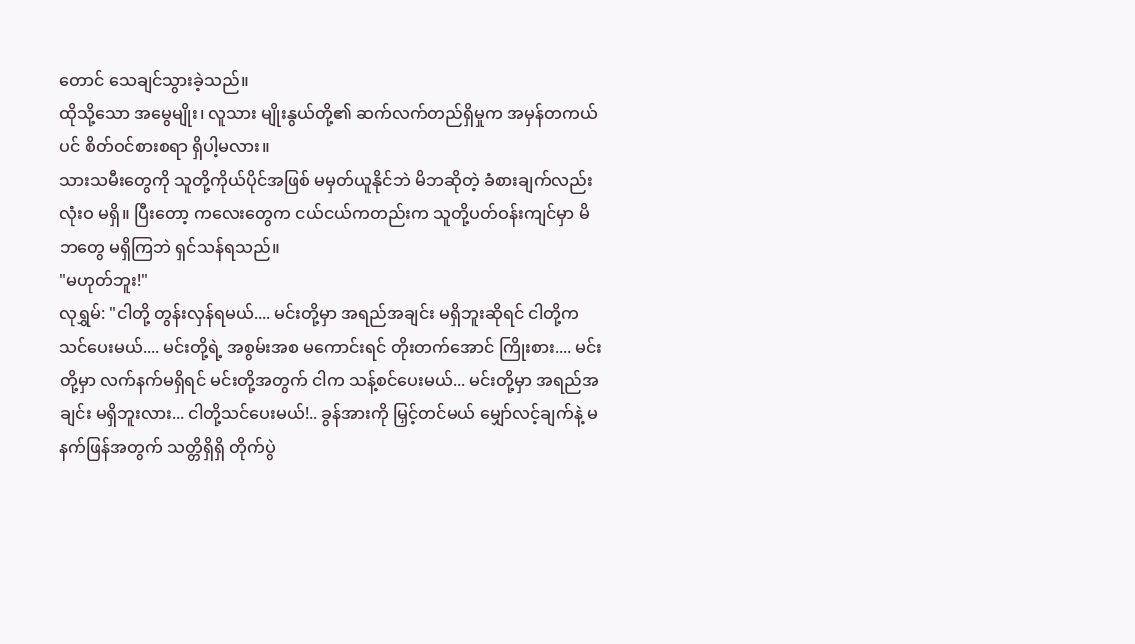တောင် သေချင်သွားခဲ့သည်။
ထိုသို့သော အမွေမျိုး၊ လူသား မျိုးနွယ်တို့၏ ဆက်လက်တည်ရှိမှုက အမှန်တကယ်ပင် စိတ်ဝင်စားစရာ ရှိပါ့မလား။
သားသမီးတွေကို သူတို့ကိုယ်ပိုင်အဖြစ် မမှတ်ယူနိုင်ဘဲ မိဘဆိုတဲ့ ခံစားချက်လည်း လုံးဝ မရှိ။ ပြီးတော့ ကလေးတွေက ငယ်ငယ်ကတည်းက သူတို့ပတ်ဝန်းကျင်မှာ မိဘတွေ မရှိကြဘဲ ရှင်သန်ရသည်။
"မဟုတ်ဘူး!"
လုရွှမ်: "ငါတို့ တွန်းလှန်ရမယ်.... မင်းတို့မှာ အရည်အချင်း မရှိဘူးဆိုရင် ငါတို့က သင်ပေးမယ်.... မင်းတို့ရဲ့ အစွမ်းအစ မကောင်းရင် တိုးတက်အောင် ကြိုးစား.... မင်းတို့မှာ လက်နက်မရှိရင် မင်းတို့အတွက် ငါက သန့်စင်ပေးမယ်... မင်းတို့မှာ အရည်အချင်း မရှိဘူးလား... ငါတို့သင်ပေးမယ်!.. ခွန်အားကို မြှင့်တင်မယ် မျှော်လင့်ချက်နဲ့ မနက်ဖြန်အတွက် သတ္တိရှိရှိ တိုက်ပွဲ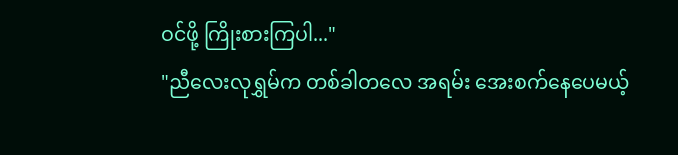ဝင်ဖို့ ကြိုးစားကြပါ..."
"ညီလေးလုရွှမ်က တစ်ခါတလေ အရမ်း အေးစက်နေပေမယ့်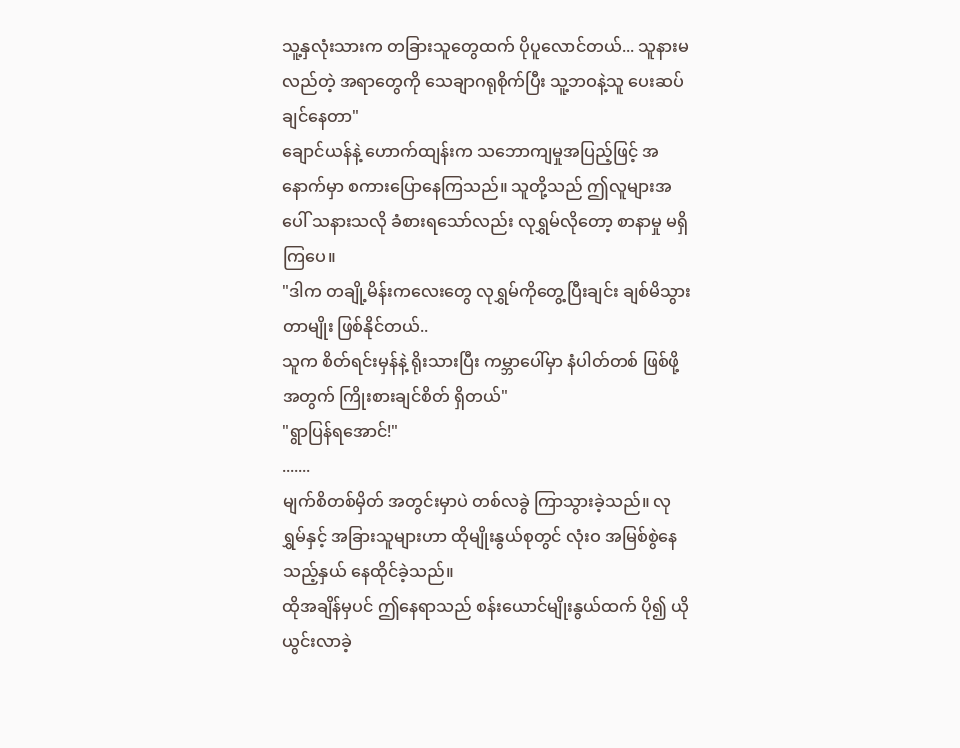သူ့နှလုံးသားက တခြားသူတွေထက် ပိုပူလောင်တယ်... သူနားမလည်တဲ့ အရာတွေကို သေချာဂရုစိုက်ပြီး သူ့ဘဝနဲ့သူ ပေးဆပ်ချင်နေတာ"
ချောင်ယန်နဲ့ ဟောက်ထျန်းက သဘောကျမှုအပြည့်ဖြင့် အနောက်မှာ စကားပြောနေကြသည်။ သူတို့သည် ဤလူများအပေါ် သနားသလို ခံစားရသော်လည်း လုရွှမ်လိုတော့ စာနာမှု မရှိကြပေ။
"ဒါက တချို့မိန်းကလေးတွေ လုရွှမ်ကိုတွေ့ပြီးချင်း ချစ်မိသွားတာမျိုး ဖြစ်နိုင်တယ်..
သူက စိတ်ရင်းမှန်နဲ့ ရိုးသားပြီး ကမ္ဘာပေါ်မှာ နံပါတ်တစ် ဖြစ်ဖို့အတွက် ကြိုးစားချင်စိတ် ရှိတယ်"
"ရွာပြန်ရအောင်!"
.......
မျက်စိတစ်မှိတ် အတွင်းမှာပဲ တစ်လခွဲ ကြာသွားခဲ့သည်။ လုရွှမ်နှင့် အခြားသူများဟာ ထိုမျိုးနွယ်စုတွင် လုံးဝ အမြစ်စွဲနေသည့်နှယ် နေထိုင်ခဲ့သည်။
ထိုအချိန်မှပင် ဤနေရာသည် စန်းယောင်မျိုးနွယ်ထက် ပို၍ ယိုယွင်းလာခဲ့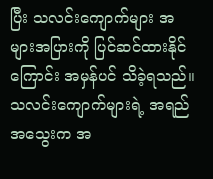ပြီး သလင်းကျောက်များ အများအပြားကို ပြင်ဆင်ထားနိုင်ကြောင်း အမှန်ပင် သိခဲ့ရသည်။ သလင်းကျောက်များရဲ့ အရည်အသွေးက အ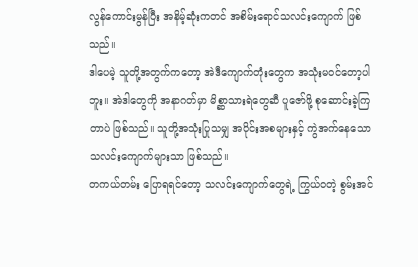လွန်ကောင်းမွန်ပြီး အနိမ့်ဆုံးကတင် အစိမ်းရောင်သလင်းကျောက် ဖြစ်သည်။
ဒါပေမဲ့ သူတို့အတွက်ကတော့ အဲဒီကျောက်တုံးတွေက အသုံးမဝင်တော့ပါဘူး။ အဲဒါတွေကို အနာဂတ်မှာ မိစ္ဆာသားရဲတွေဆီ ပူဇော်ဖို့ စုဆောင်းခဲ့ကြတာပဲ ဖြစ်သည်။ သူတို့အသုံးပြုသမျှ အပိုင်းအစများနှင့် ကွဲအက်နေသော သလင်းကျောက်များသာ ဖြစ်သည်။
တကယ်တမ်း ပြောရရင်တော့ သလင်းကျောက်တွေရဲ့ ကြွယ်ဝတဲ့ စွမ်းအင်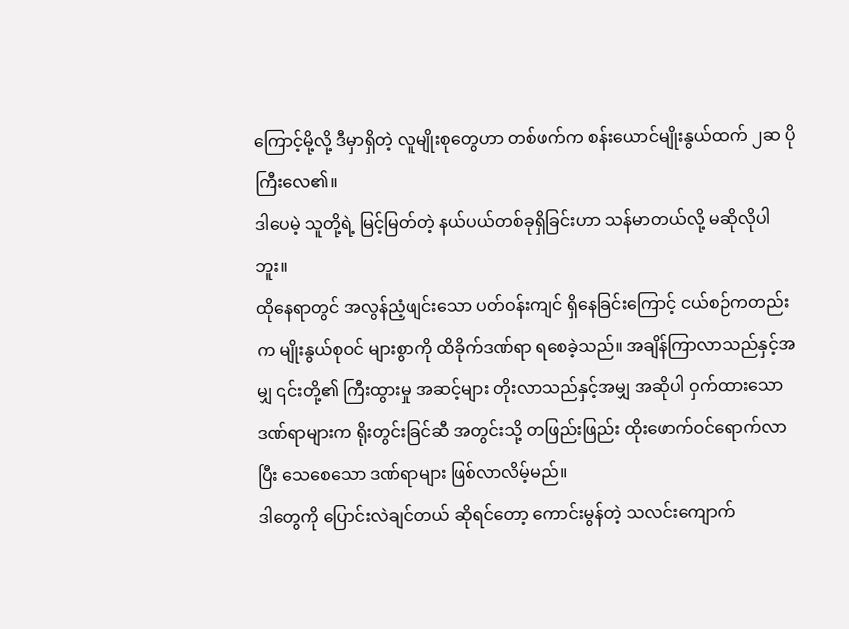ကြောင့်မို့လို့ ဒီမှာရှိတဲ့ လူမျိုးစုတွေဟာ တစ်ဖက်က စန်းယောင်မျိုးနွယ်ထက် ၂ဆ ပိုကြီးလေ၏။
ဒါပေမဲ့ သူတို့ရဲ့ မြင့်မြတ်တဲ့ နယ်ပယ်တစ်ခုရှိခြင်းဟာ သန်မာတယ်လို့ မဆိုလိုပါဘူး။
ထိုနေရာတွင် အလွန်ညံ့ဖျင်းသော ပတ်ဝန်းကျင် ရှိနေခြင်းကြောင့် ငယ်စဉ်ကတည်းက မျိုးနွယ်စုဝင် များစွာကို ထိခိုက်ဒဏ်ရာ ရစေခဲ့သည်။ အချိန်ကြာလာသည်နှင့်အမျှ ၎င်းတို့၏ ကြီးထွားမှု အဆင့်များ တိုးလာသည်နှင့်အမျှ အဆိုပါ ဝှက်ထားသော ဒဏ်ရာများက ရိုးတွင်းခြင်ဆီ အတွင်းသို့ တဖြည်းဖြည်း ထိုးဖောက်ဝင်ရောက်လာပြီး သေစေသော ဒဏ်ရာများ ဖြစ်လာလိမ့်မည်။
ဒါတွေကို ပြောင်းလဲချင်တယ် ဆိုရင်တော့ ကောင်းမွန်တဲ့ သလင်းကျောက်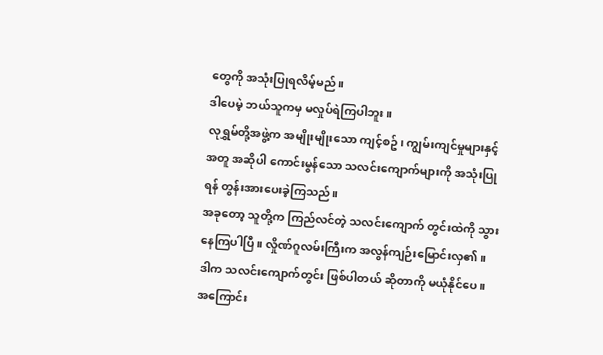တွေကို အသုံးပြုရလိမ့်မည်။
ဒါပေမဲ့ ဘယ်သူကမှ မလှုပ်ရဲကြပါဘူး။
လုရွှမ်တို့အဖွဲ့က အမျိုးမျိုးသော ကျင့်စဥ်၊ ကျွမ်းကျင်မှုများနှင့်အတူ အဆိုပါ ကောင်းမွန်သော သလင်းကျောက်များကို အသုံးပြုရန် တွန်းအားပေးခဲ့ကြသည်။
အခုတော့ သူတို့က ကြည်လင်တဲ့ သလင်းကျောက် တွင်းထဲကို သွားနေကြပါပြီ။ လှိုဏ်ဂူလမ်းကြီးက အလွန်ကျဉ်းမြောင်းလှ၏။ ဒါက သလင်းကျောက်တွင်း ဖြစ်ပါတယ် ဆိုတာကို မယုံနိုင်ပေ။ အကြောင်း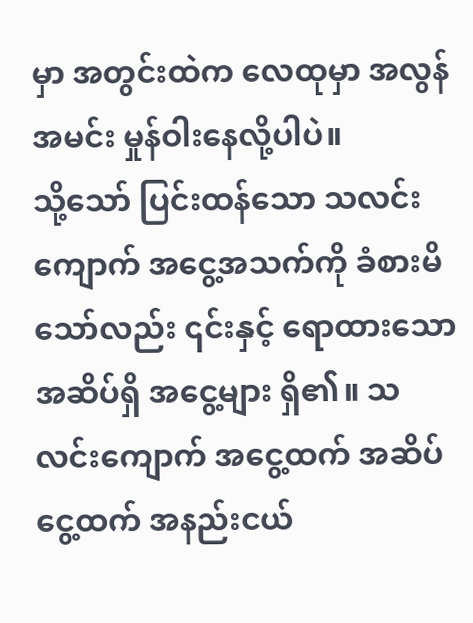မှာ အတွင်းထဲက လေထုမှာ အလွန်အမင်း မှုန်ဝါးနေလို့ပါပဲ။
သို့သော် ပြင်းထန်သော သလင်းကျောက် အငွေ့အသက်ကို ခံစားမိသော်လည်း ၎င်းနှင့် ရောထားသော အဆိပ်ရှိ အငွေ့များ ရှိ၏။ သလင်းကျောက် အငွေ့ထက် အဆိပ်ငွေ့ထက် အနည်းငယ်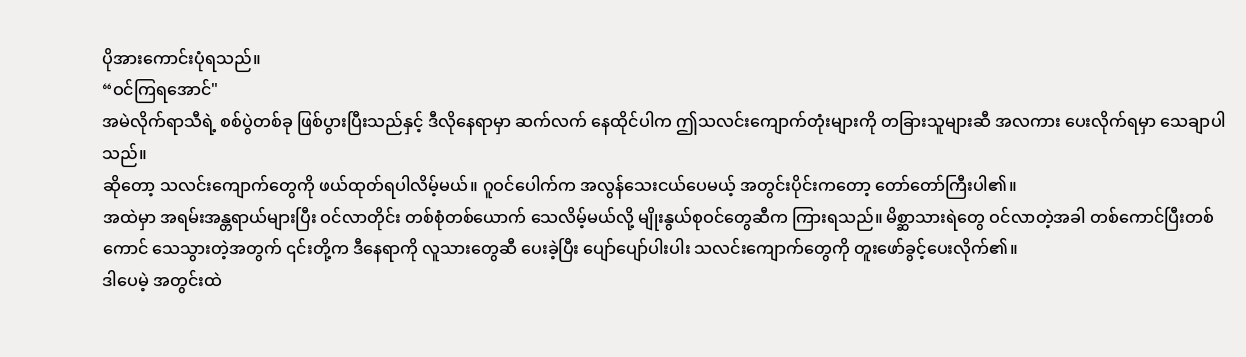ပိုအားကောင်းပုံရသည်။
“ဝင်ကြရအောင်"
အမဲလိုက်ရာသီရဲ့ စစ်ပွဲတစ်ခု ဖြစ်ပွားပြီးသည်နှင့် ဒီလိုနေရာမှာ ဆက်လက် နေထိုင်ပါက ဤသလင်းကျောက်တုံးများကို တခြားသူများဆီ အလကား ပေးလိုက်ရမှာ သေချာပါသည်။
ဆိုတော့ သလင်းကျောက်တွေကို ဖယ်ထုတ်ရပါလိမ့်မယ်။ ဂူဝင်ပေါက်က အလွန်သေးငယ်ပေမယ့် အတွင်းပိုင်းကတော့ တော်တော်ကြီးပါ၏။
အထဲမှာ အရမ်းအန္တရာယ်များပြီး ဝင်လာတိုင်း တစ်စုံတစ်ယောက် သေလိမ့်မယ်လို့ မျိုးနွယ်စုဝင်တွေဆီက ကြားရသည်။ မိစ္ဆာသားရဲတွေ ဝင်လာတဲ့အခါ တစ်ကောင်ပြီးတစ်ကောင် သေသွားတဲ့အတွက် ၎င်းတို့က ဒီနေရာကို လူသားတွေဆီ ပေးခဲ့ပြီး ပျော်ပျော်ပါးပါး သလင်းကျောက်တွေကို တူးဖော်ခွင့်ပေးလိုက်၏။
ဒါပေမဲ့ အတွင်းထဲ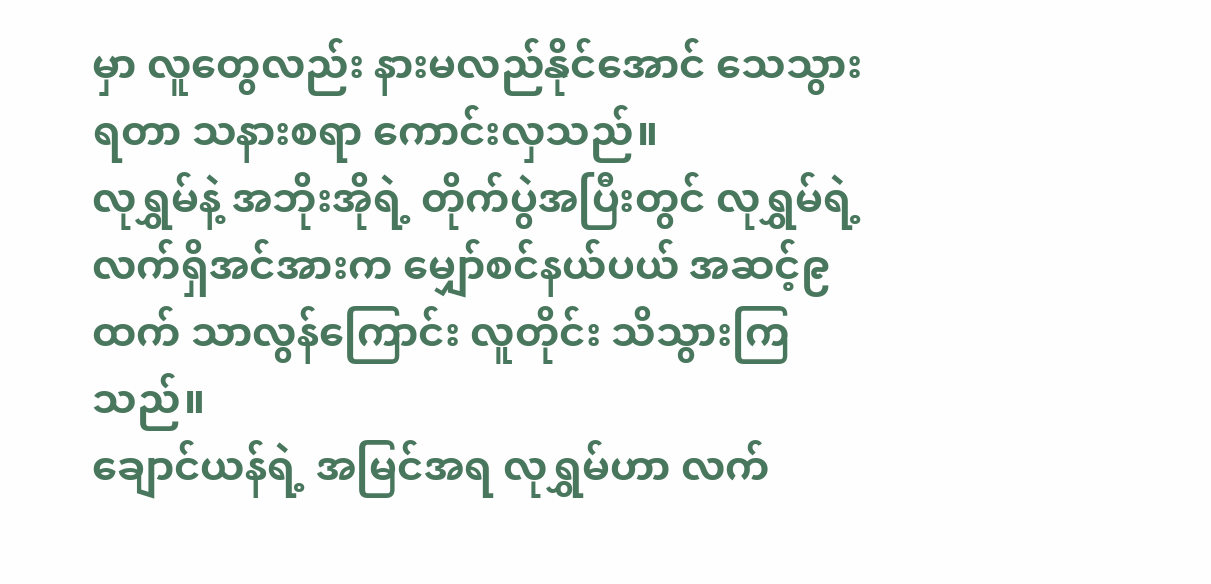မှာ လူတွေလည်း နားမလည်နိုင်အောင် သေသွားရတာ သနားစရာ ကောင်းလှသည်။
လုရွှမ်နဲ့ အဘိုးအိုရဲ့ တိုက်ပွဲအပြီးတွင် လုရွှမ်ရဲ့ လက်ရှိအင်အားက မျှော်စင်နယ်ပယ် အဆင့်၉ ထက် သာလွန်ကြောင်း လူတိုင်း သိသွားကြသည်။
ချောင်ယန်ရဲ့ အမြင်အရ လုရွှမ်ဟာ လက်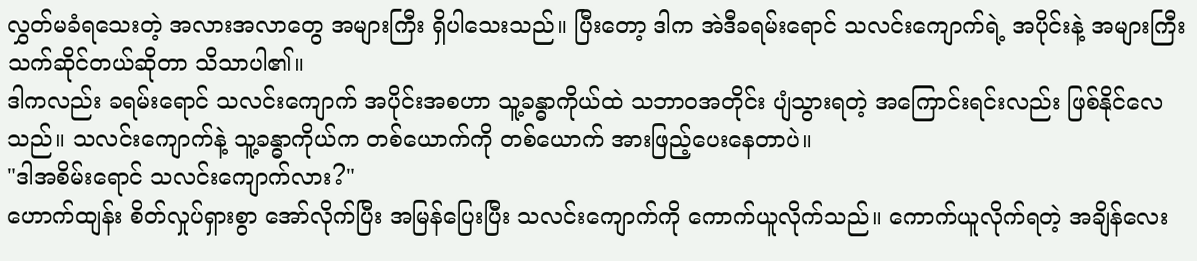လွှတ်မခံရသေးတဲ့ အလားအလာတွေ အများကြီး ရှိပါသေးသည်။ ပြီးတော့ ဒါက အဲဒီခရမ်းရောင် သလင်းကျောက်ရဲ့ အပိုင်းနဲ့ အများကြီး သက်ဆိုင်တယ်ဆိုတာ သိသာပါ၏။
ဒါကလည်း ခရမ်းရောင် သလင်းကျောက် အပိုင်းအစဟာ သူ့ခန္ဓာကိုယ်ထဲ သဘာဝအတိုင်း ပျံသွားရတဲ့ အကြောင်းရင်းလည်း ဖြစ်နိုင်လေသည်။ သလင်းကျောက်နဲ့ သူ့ခန္ဓာကိုယ်က တစ်ယောက်ကို တစ်ယောက် အားဖြည့်ပေးနေတာပဲ။
"ဒါအစိမ်းရောင် သလင်းကျောက်လား?"
ဟောက်ထျန်း စိတ်လှုပ်ရှားစွာ အော်လိုက်ပြီး အမြန်ပြေးပြီး သလင်းကျောက်ကို ကောက်ယူလိုက်သည်။ ကောက်ယူလိုက်ရတဲ့ အချိန်လေး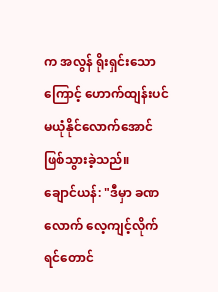က အလွန် ရိုးရှင်းသောကြောင့် ဟောက်ထျန်းပင် မယုံနိုင်လောက်အောင် ဖြစ်သွားခဲ့သည်။
ချောင်ယန်: "ဒီမှာ ခဏလောက် လေ့ကျင့်လိုက်ရင်တောင်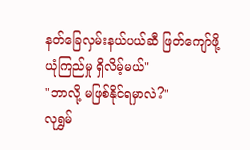နတ်ခြေလှမ်းနယ်ပယ်ဆီ ဖြတ်ကျော်ဖို့ ယုံကြည်မှု ရှိလိမ့်မယ်"
"ဘာလို့ မဖြစ်နိုင်ရမှာလဲ?"
လုရွှမ်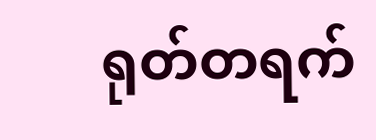ရုတ်တရက်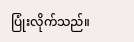ပြုံးလိုက်သည်။